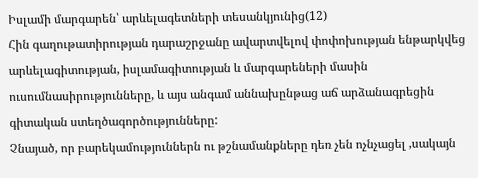Իսլամի մարգարեն՝ արևելագետների տեսանկյունից(12)
Հին գաղութատիրության դարաշրջանը ավարտվելով փոփոխության ենթարկվեց արևելագիտության, իսլամագիտության և մարգարեների մասին ուսումնասիրությունները, և այս անգամ աննախընթաց աճ արձանագրեցին գիտական ստեղծագործությունները:
Չնայած, որ բարեկամություններն ու թշնամանքները դեռ չեն ոչնչացել ,սակայն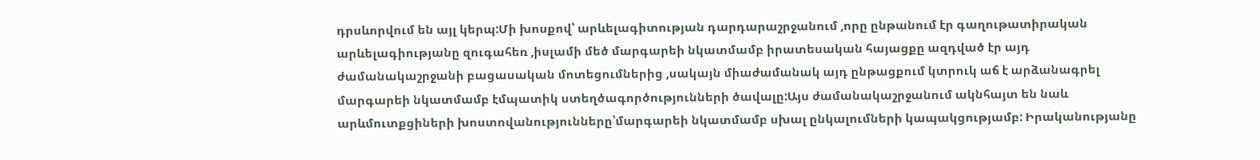դրսևորվում են այլ կերպ:Մի խոսքով՝ արևելագիտության դարդարաշրջանում ,որը ընթանում էր գաղութատիրական արևելագիությանը զուգահեռ ,իսլամի մեծ մարգարեի նկատմամբ իրատեսական հայացքը ազդված էր այդ ժամանակաշրջանի բացասական մոտեցումներից ,սակայն միաժամանակ այդ ընթացքում կտրուկ աճ է արձանագրել մարգարեի նկատմամբ էմպատիկ ստեղծագործությունների ծավալը:Այս ժամանակաշրջանում ակնհայտ են նաև արևմուտքցիների խոստովանությունները՝մարգարեի նկատմամբ սխալ ընկալումների կապակցությամբ: Իրականությանը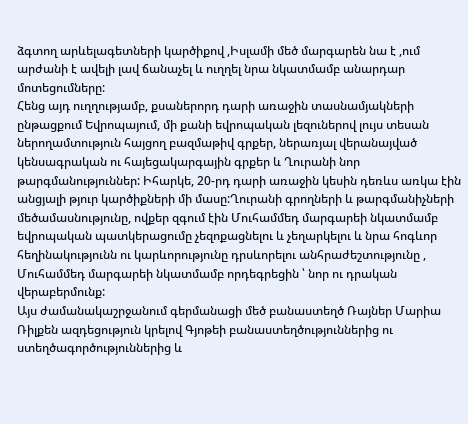ձգտող արևելագետների կարծիքով ,Իսլամի մեծ մարգարեն նա է ,ում արժանի է ավելի լավ ճանաչել և ուղղել նրա նկատմամբ անարդար մոտեցումները:
Հենց այդ ուղղությամբ, քսաներորդ դարի առաջին տասնամյակների ընթացքում Եվրոպայում, մի քանի եվրոպական լեզուներով լույս տեսան ներողամտություն հայցող բազմաթիվ գրքեր, ներառյալ վերանայված կենսագրական ու հայեցակարգային գրքեր և Ղուրանի նոր թարգմանություններ: Իհարկե, 20-րդ դարի առաջին կեսին դեռևս առկա էին անցյալի թյուր կարծիքների մի մասը:Ղուրանի գրողների և թարգմանիչների մեծամասնությունը, ովքեր զգում էին Մուհամմեդ մարգարեի նկատմամբ եվրոպական պատկերացումը չեզոքացնելու և չեղարկելու և նրա հոգևոր հեղինակությունն ու կարևորությունը դրսևորելու անհրաժեշտությունը , Մուհամմեդ մարգարեի նկատմամբ որդեգրեցին ՝ նոր ու դրական վերաբերմունք:
Այս ժամանակաշրջանում գերմանացի մեծ բանաստեղծ Ռայներ Մարիա Ռիլքեն ազդեցություն կրելով Գյոթեի բանաստեղծություններից ու ստեղծագործություններից և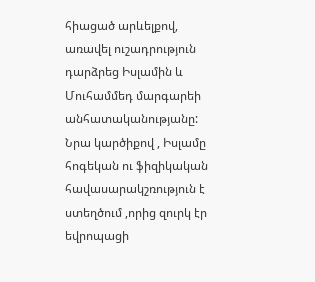հիացած արևելքով, առավել ուշադրություն դարձրեց Իսլամին և Մուհամմեդ մարգարեի անհատականությանը: Նրա կարծիքով , Իսլամը հոգեկան ու ֆիզիկական հավասարակշռություն է ստեղծում ,որից զուրկ էր եվրոպացի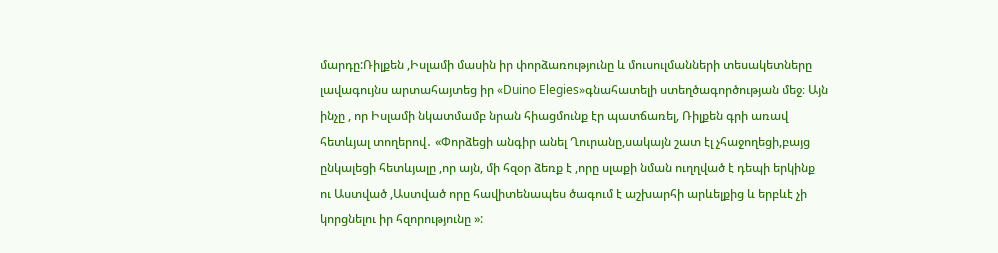մարդը:Ռիլքեն ,Իսլամի մասին իր փորձառությունը և մուսուլմանների տեսակետները լավագույնս արտահայտեց իր «Duino Elegies»գնահատելի ստեղծագործության մեջ։ Այն ինչը , որ Իսլամի նկատմամբ նրան հիացմունք էր պատճառել, Ռիլքեն գրի առավ հետևյալ տողերով․ «Փորձեցի անգիր անել Ղուրանը,սակայն շատ էլ չհաջողեցի,բայց ընկալեցի հետևյալը ,որ այն, մի հզօր ձեռք է ,որը սլաքի նման ուղղված է դեպի երկինք ու Աստված ,Աստված որը հավիտենապես ծագում է աշխարհի արևելքից և երբևէ չի կորցնելու իր հզորությունը »: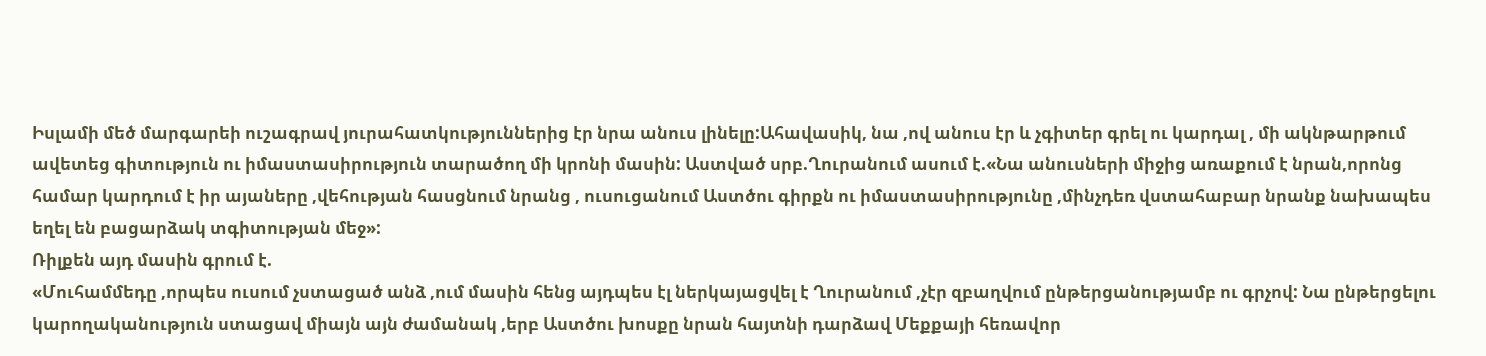Իսլամի մեծ մարգարեի ուշագրավ յուրահատկություններից էր նրա անուս լինելը:Ահավասիկ, նա ,ով անուս էր և չգիտեր գրել ու կարդալ , մի ակնթարթում ավետեց գիտություն ու իմաստասիրություն տարածող մի կրոնի մասին: Աստված սրբ.Ղուրանում ասում է.«Նա անուսների միջից առաքում է նրան,որոնց համար կարդում է իր այաները ,վեհության հասցնում նրանց , ուսուցանում Աստծու գիրքն ու իմաստասիրությունը ,մինչդեռ վստահաբար նրանք նախապես եղել են բացարձակ տգիտության մեջ»:
Ռիլքեն այդ մասին գրում է.
«Մուհամմեդը ,որպես ուսում չստացած անձ ,ում մասին հենց այդպես էլ ներկայացվել է Ղուրանում ,չէր զբաղվում ընթերցանությամբ ու գրչով: Նա ընթերցելու կարողականություն ստացավ միայն այն ժամանակ ,երբ Աստծու խոսքը նրան հայտնի դարձավ Մեքքայի հեռավոր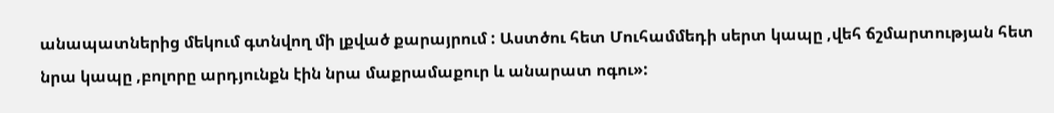անապատներից մեկում գտնվող մի լքված քարայրում : Աստծու հետ Մուհամմեդի սերտ կապը ,վեհ ճշմարտության հետ նրա կապը ,բոլորը արդյունքն էին նրա մաքրամաքուր և անարատ ոգու»: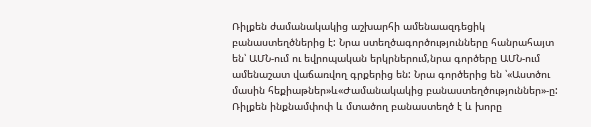Ռիլքեն ժամանակակից աշխարհի ամենաազդեցիկ բանաստեղծներից է: Նրա ստեղծագործությունները հանրահայտ են՝ ԱՄՆ-ում ու եվրոպական երկրներում,նրա գործերը ԱՄՆ-ում ամենաշատ վաճառվող գրքերից են: Նրա գործերից են ՝«Աստծու մասին հեքիաթներ»և«Ժամանակակից բանաստեղծություններ»-ը: Ռիլքեն ինքնամփոփ և մտածող բանաստեղծ է և խորը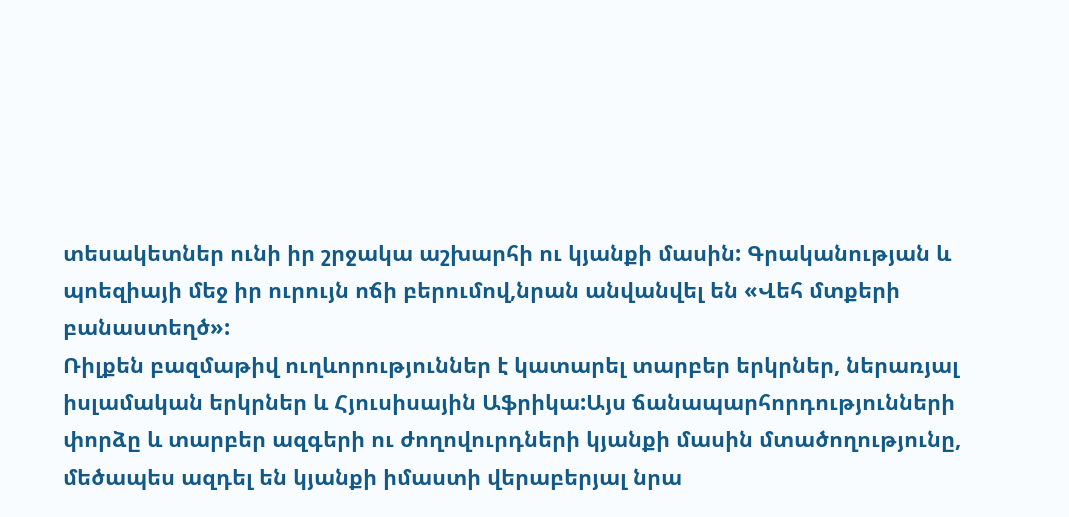տեսակետներ ունի իր շրջակա աշխարհի ու կյանքի մասին: Գրականության և պոեզիայի մեջ իր ուրույն ոճի բերումով,նրան անվանվել են «Վեհ մտքերի բանաստեղծ»:
Ռիլքեն բազմաթիվ ուղևորություններ է կատարել տարբեր երկրներ, ներառյալ իսլամական երկրներ և Հյուսիսային Աֆրիկա:Այս ճանապարհորդությունների փորձը և տարբեր ազգերի ու ժողովուրդների կյանքի մասին մտածողությունը, մեծապես ազդել են կյանքի իմաստի վերաբերյալ նրա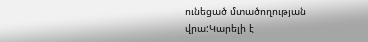ունեցած մտածողության վրա:Կարելի է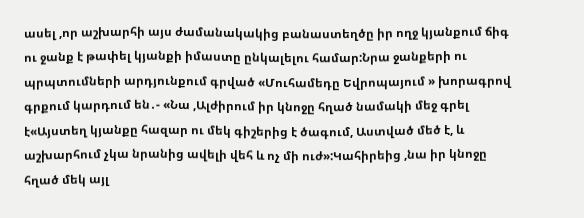ասել ,որ աշխարհի այս ժամանակակից բանաստեղծը իր ողջ կյանքում ճիգ ու ջանք է թափել կյանքի իմաստը ընկալելու համար:Նրա ջանքերի ու պրպտումների արդյունքում գրված «Մուհամեդը Եվրոպայում » խորագրով գրքում կարդում են․- «Նա ,Ալժիրում իր կնոջը հղած նամակի մեջ գրել է«Այստեղ կյանքը հազար ու մեկ գիշերից է ծագում, Աստված մեծ է, և աշխարհում չկա նրանից ավելի վեհ և ոչ մի ուժ»:Կահիրեից ,նա իր կնոջը հղած մեկ այլ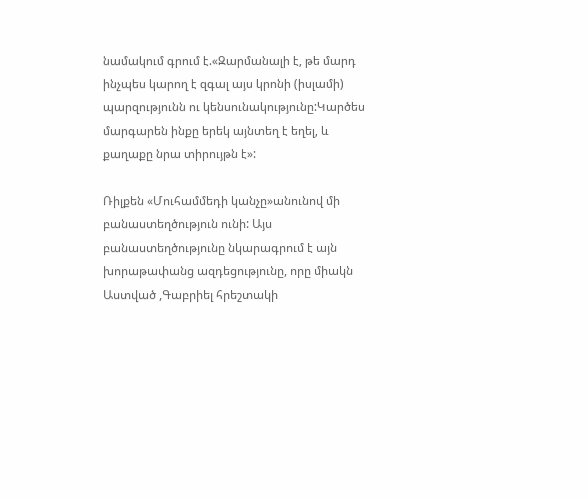նամակում գրում է.«Զարմանալի է, թե մարդ ինչպես կարող է զգալ այս կրոնի (իսլամի) պարզությունն ու կենսունակությունը:Կարծես մարգարեն ինքը երեկ այնտեղ է եղել, և քաղաքը նրա տիրույթն է»:

Ռիլքեն «Մուհամմեդի կանչը»անունով մի բանաստեղծություն ունի: Այս բանաստեղծությունը նկարագրում է այն խորաթափանց ազդեցությունը, որը միակն Աստված ,Գաբրիել հրեշտակի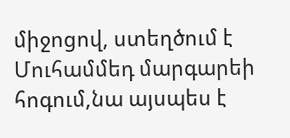միջոցով, ստեղծում է Մուհամմեդ մարգարեի հոգում,նա այսպես է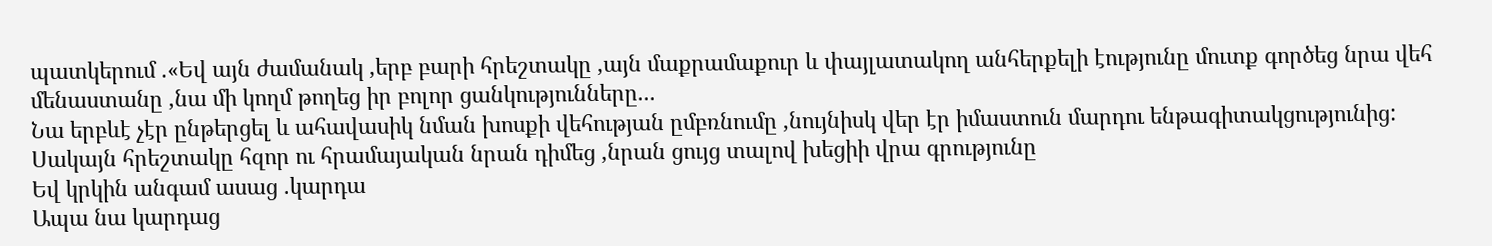պատկերում .«Եվ այն ժամանակ ,երբ բարի հրեշտակը ,այն մաքրամաքուր և փայլատակող անհերքելի էությունը մուտք գործեց նրա վեհ մենաստանը ,նա մի կողմ թողեց իր բոլոր ցանկությունները...
Նա երբևէ չէր ընթերցել և ահավասիկ նման խոսքի վեհության ըմբռնումը ,նույնիսկ վեր էր իմաստուն մարդու ենթագիտակցությունից:
Սակայն հրեշտակը հզոր ու հրամայական նրան դիմեց ,նրան ցույց տալով խեցիի վրա գրությունը
Եվ կրկին անգամ ասաց .կարդա
Ապա նա կարդաց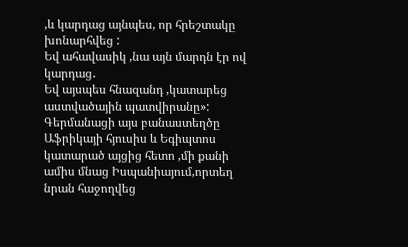,և կարդաց այնպես, որ հրեշտակը խոնարհվեց :
Եվ ահավասիկ ,նա այն մարդն էր ով կարդաց․
Եվ այսպես հնազանդ ,կատարեց աստվածային պատվիրանը»:
Գերմանացի այս բանաստեղծը Աֆրիկայի հյուսիս և Եգիպտոս կատարած այցից հետո ,մի քանի ամիս մնաց Իսպանիայում,որտեղ նրան հաջողվեց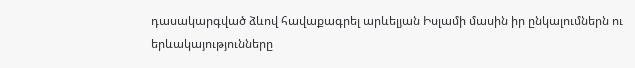դասակարգված ձևով հավաքագրել արևելյան Իսլամի մասին իր ընկալումներն ու երևակայությունները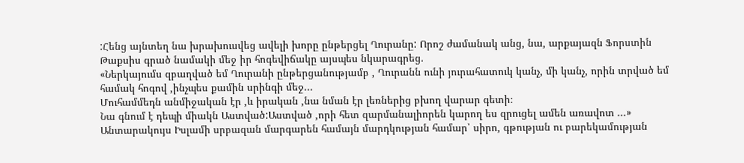:Հենց այնտեղ նա խրախուսվեց ավելի խորը ընթերցել Ղուրանը: Որոշ ժամանակ անց, նա, արքայազն Ֆորստին Թաքսիս գրած նամակի մեջ իր հոգեվիճակը այսպես նկարագրեց.
«Ներկայումս զբաղված եմ Ղուրանի ընթերցանությամբ , Ղուրանն ունի յուրահատուկ կանչ, մի կանչ, որին տրված եմ համակ հոգով ,ինչպես քամին սրինգի մեջ...
Մուհամմեդն անմիջական էր ,և իրական ,նա նման էր լեռներից բխող վարար գետի։
Նա գնում է դեպի միակն Աստված:Աստված ,որի հետ զարմանալիորեն կարող ես զրուցել ամեն առավոտ ...»
Անտարակույս Իսլամի սրբազան մարգարեն համայն մարդկության համար՝ սիրո, գթության ու բարեկամության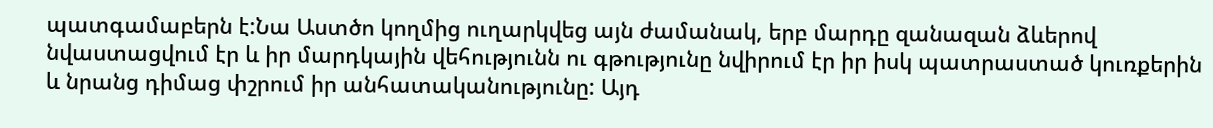պատգամաբերն է:Նա Աստծո կողմից ուղարկվեց այն ժամանակ, երբ մարդը զանազան ձևերով նվաստացվում էր և իր մարդկային վեհությունն ու գթությունը նվիրում էր իր իսկ պատրաստած կուռքերին և նրանց դիմաց փշրում իր անհատականությունը: Այդ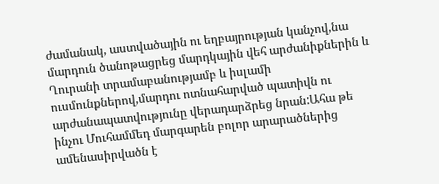ժամանակ, աստվածային ու եղբայրության կանչով,նա մարդուն ծանոթացրեց մարդկային վեհ արժանիքներին և Ղուրանի տրամաբանությամբ և իսլամի ուսմունքներով,մարդու ոտնահարված պատիվն ու արժանապատվությունը վերադարձրեց նրան:Ահա թե ինչու Մուհամմեդ մարգարեն բոլոր արարածներից ամենասիրվածն է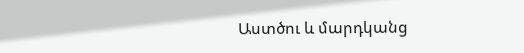Աստծու և մարդկանց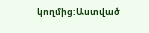կողմից:Աստված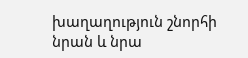խաղաղություն շնորհի նրան և նրա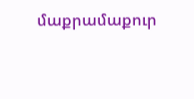մաքրամաքուր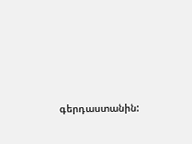գերդաստանին: